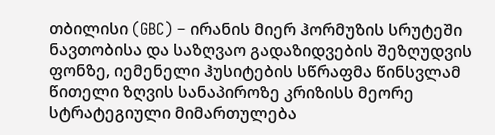თბილისი (GBC) – ირანის მიერ ჰორმუზის სრუტეში ნავთობისა და საზღვაო გადაზიდვების შეზღუდვის ფონზე, იემენელი ჰუსიტების სწრაფმა წინსვლამ წითელი ზღვის სანაპიროზე კრიზისს მეორე სტრატეგიული მიმართულება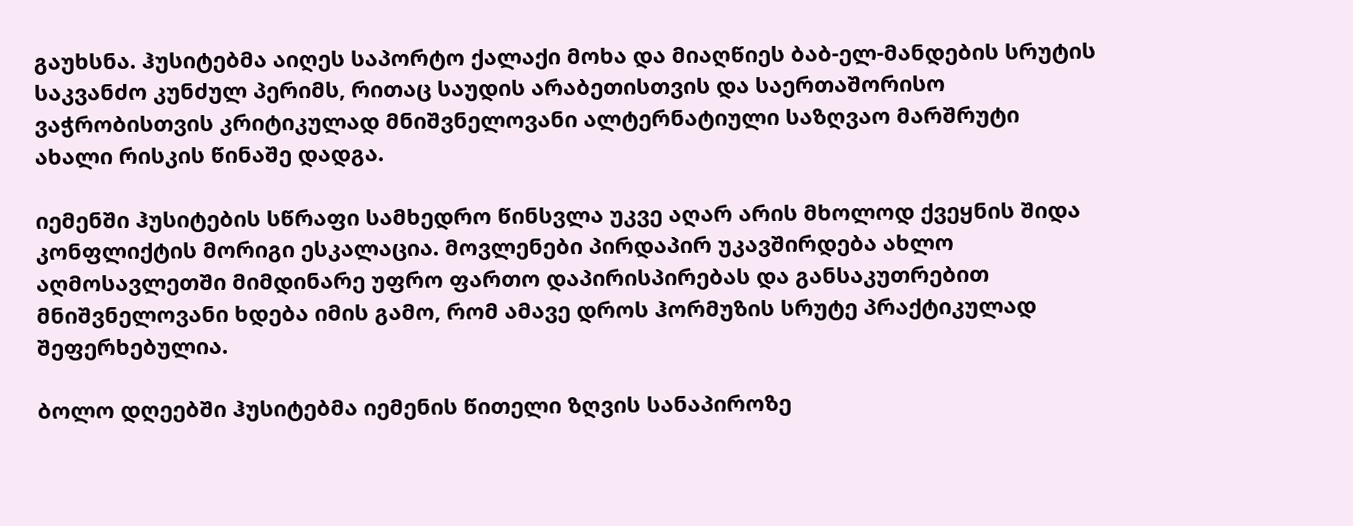გაუხსნა. ჰუსიტებმა აიღეს საპორტო ქალაქი მოხა და მიაღწიეს ბაბ-ელ-მანდების სრუტის საკვანძო კუნძულ პერიმს, რითაც საუდის არაბეთისთვის და საერთაშორისო ვაჭრობისთვის კრიტიკულად მნიშვნელოვანი ალტერნატიული საზღვაო მარშრუტი ახალი რისკის წინაშე დადგა.

იემენში ჰუსიტების სწრაფი სამხედრო წინსვლა უკვე აღარ არის მხოლოდ ქვეყნის შიდა კონფლიქტის მორიგი ესკალაცია. მოვლენები პირდაპირ უკავშირდება ახლო აღმოსავლეთში მიმდინარე უფრო ფართო დაპირისპირებას და განსაკუთრებით მნიშვნელოვანი ხდება იმის გამო, რომ ამავე დროს ჰორმუზის სრუტე პრაქტიკულად შეფერხებულია.

ბოლო დღეებში ჰუსიტებმა იემენის წითელი ზღვის სანაპიროზე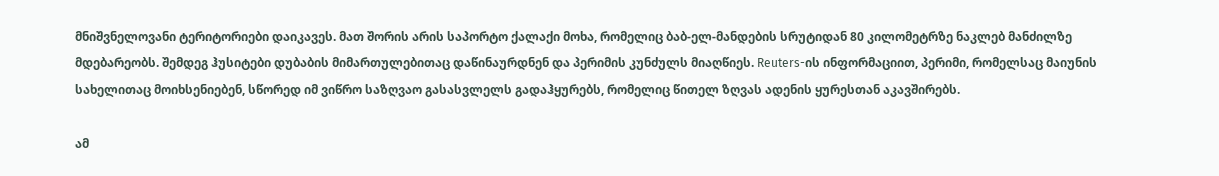მნიშვნელოვანი ტერიტორიები დაიკავეს. მათ შორის არის საპორტო ქალაქი მოხა, რომელიც ბაბ-ელ-მანდების სრუტიდან 80 კილომეტრზე ნაკლებ მანძილზე მდებარეობს. შემდეგ ჰუსიტები დუბაბის მიმართულებითაც დაწინაურდნენ და პერიმის კუნძულს მიაღწიეს. Reuters-ის ინფორმაციით, პერიმი, რომელსაც მაიუნის სახელითაც მოიხსენიებენ, სწორედ იმ ვიწრო საზღვაო გასასვლელს გადაჰყურებს, რომელიც წითელ ზღვას ადენის ყურესთან აკავშირებს.

ამ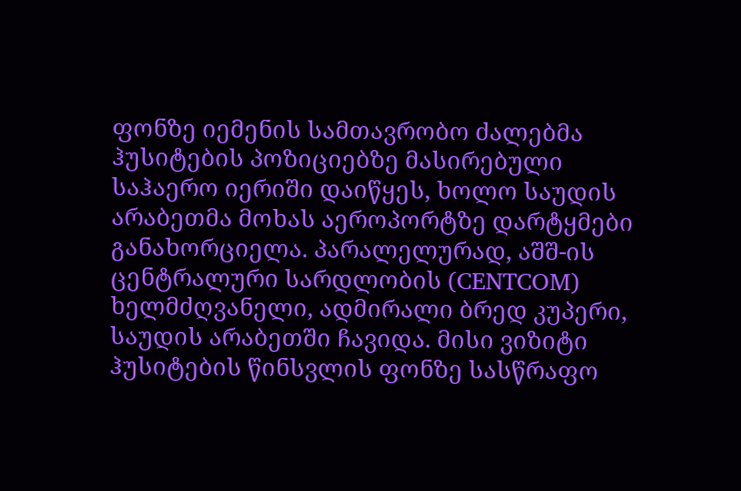ფონზე იემენის სამთავრობო ძალებმა ჰუსიტების პოზიციებზე მასირებული საჰაერო იერიში დაიწყეს, ხოლო საუდის არაბეთმა მოხას აეროპორტზე დარტყმები განახორციელა. პარალელურად, აშშ-ის ცენტრალური სარდლობის (CENTCOM) ხელმძღვანელი, ადმირალი ბრედ კუპერი, საუდის არაბეთში ჩავიდა. მისი ვიზიტი ჰუსიტების წინსვლის ფონზე სასწრაფო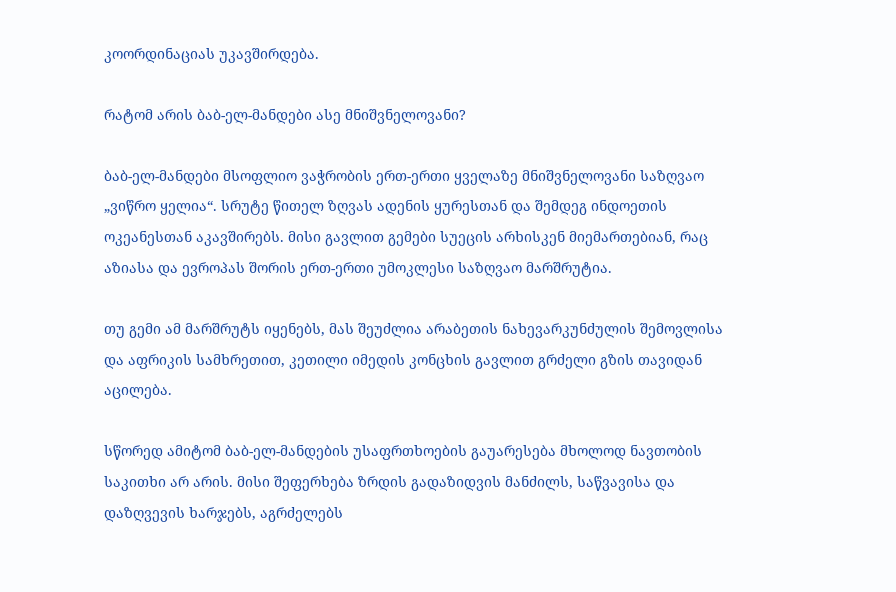კოორდინაციას უკავშირდება.

რატომ არის ბაბ-ელ-მანდები ასე მნიშვნელოვანი?

ბაბ-ელ-მანდები მსოფლიო ვაჭრობის ერთ-ერთი ყველაზე მნიშვნელოვანი საზღვაო „ვიწრო ყელია“. სრუტე წითელ ზღვას ადენის ყურესთან და შემდეგ ინდოეთის ოკეანესთან აკავშირებს. მისი გავლით გემები სუეცის არხისკენ მიემართებიან, რაც აზიასა და ევროპას შორის ერთ-ერთი უმოკლესი საზღვაო მარშრუტია.

თუ გემი ამ მარშრუტს იყენებს, მას შეუძლია არაბეთის ნახევარკუნძულის შემოვლისა და აფრიკის სამხრეთით, კეთილი იმედის კონცხის გავლით გრძელი გზის თავიდან აცილება.

სწორედ ამიტომ ბაბ-ელ-მანდების უსაფრთხოების გაუარესება მხოლოდ ნავთობის საკითხი არ არის. მისი შეფერხება ზრდის გადაზიდვის მანძილს, საწვავისა და დაზღვევის ხარჯებს, აგრძელებს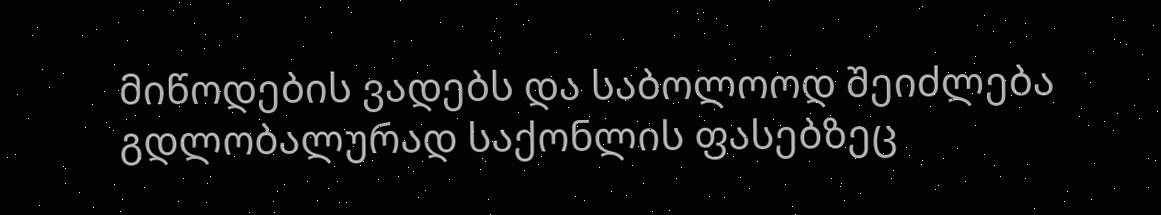მიწოდების ვადებს და საბოლოოდ შეიძლება გდლობალურად საქონლის ფასებზეც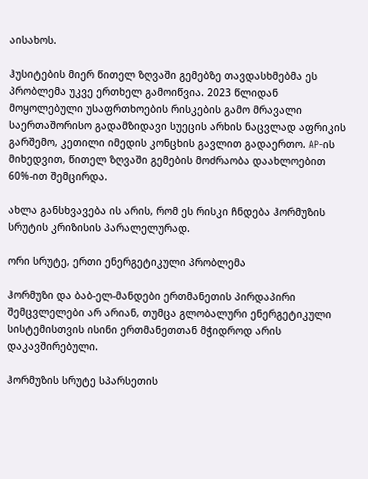აისახოს.

ჰუსიტების მიერ წითელ ზღვაში გემებზე თავდასხმებმა ეს პრობლემა უკვე ერთხელ გამოიწვია. 2023 წლიდან მოყოლებული უსაფრთხოების რისკების გამო მრავალი საერთაშორისო გადამზიდავი სუეცის არხის ნაცვლად აფრიკის გარშემო, კეთილი იმედის კონცხის გავლით გადაერთო. AP-ის მიხედვით, წითელ ზღვაში გემების მოძრაობა დაახლოებით 60%-ით შემცირდა.

ახლა განსხვავება ის არის, რომ ეს რისკი ჩნდება ჰორმუზის სრუტის კრიზისის პარალელურად.

ორი სრუტე, ერთი ენერგეტიკული პრობლემა

ჰორმუზი და ბაბ-ელ-მანდები ერთმანეთის პირდაპირი შემცვლელები არ არიან, თუმცა გლობალური ენერგეტიკული სისტემისთვის ისინი ერთმანეთთან მჭიდროდ არის დაკავშირებული.

ჰორმუზის სრუტე სპარსეთის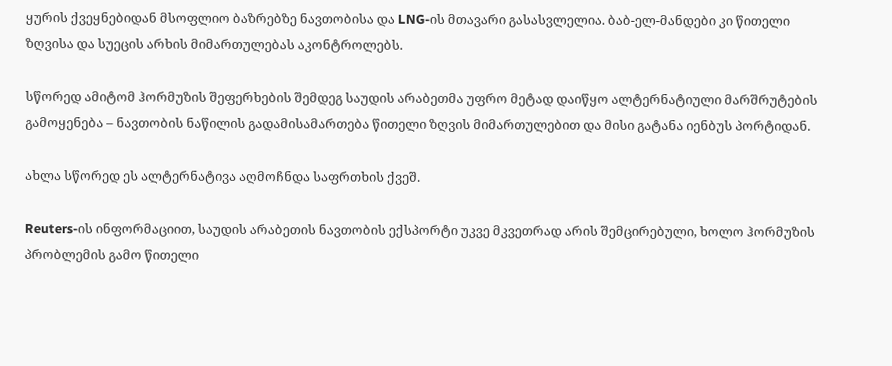ყურის ქვეყნებიდან მსოფლიო ბაზრებზე ნავთობისა და LNG-ის მთავარი გასასვლელია. ბაბ-ელ-მანდები კი წითელი ზღვისა და სუეცის არხის მიმართულებას აკონტროლებს.

სწორედ ამიტომ ჰორმუზის შეფერხების შემდეგ საუდის არაბეთმა უფრო მეტად დაიწყო ალტერნატიული მარშრუტების გამოყენება – ნავთობის ნაწილის გადამისამართება წითელი ზღვის მიმართულებით და მისი გატანა იენბუს პორტიდან.

ახლა სწორედ ეს ალტერნატივა აღმოჩნდა საფრთხის ქვეშ.

Reuters-ის ინფორმაციით, საუდის არაბეთის ნავთობის ექსპორტი უკვე მკვეთრად არის შემცირებული, ხოლო ჰორმუზის პრობლემის გამო წითელი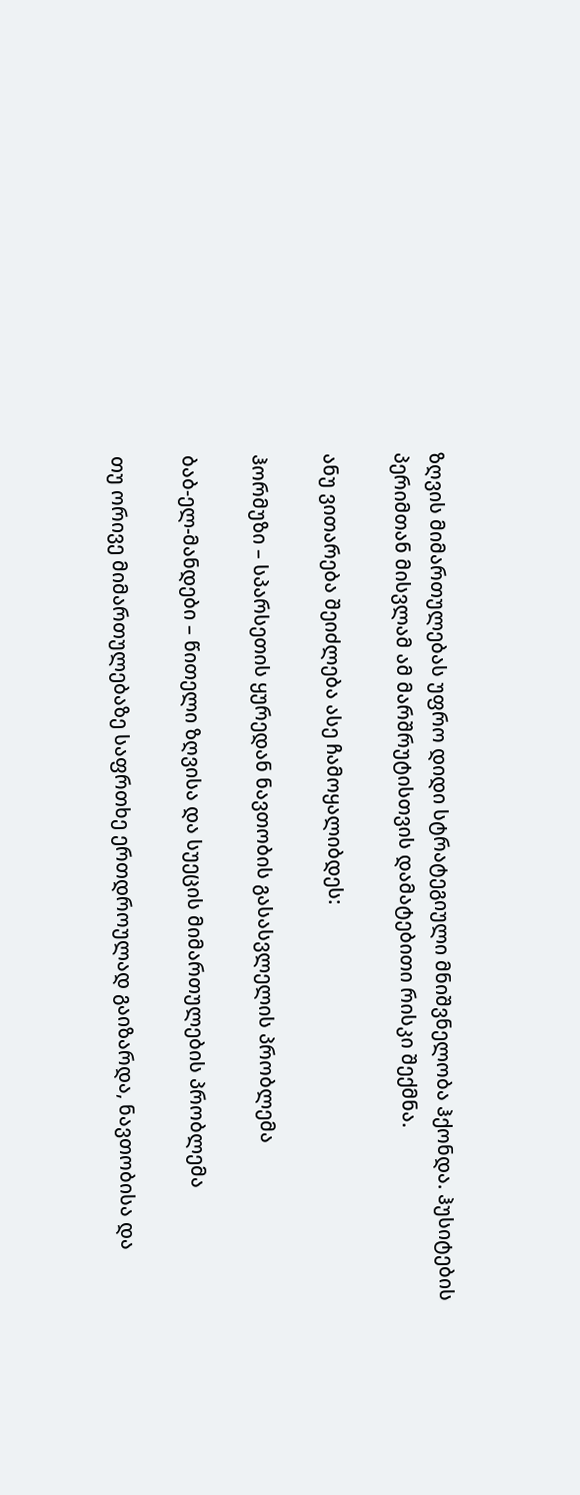ზღვის მიმართულებას უფრო დიდი სტრატეგიული მნიშვნელობა ჰქონდა. ჰუსიტების პერიმთან მისვლამ ამ მარშრუტისთვის დამატებითი რისკი შექმნა.

ანუ ვითარება შეიძლება ასე ჩამოყალიბდეს:

ჰორმუზი – სპარსეთის ყურედან ნავთობის გასასვლელის პრობლემა

ბაბ-ელ-მანდები – წითელი ზღვისა და სუეცის მიმართულების პრობლემა

თუ ორივე მიმართულებაზე საფრთხე ერთდროულად გაიზარდა, ნავთობისა და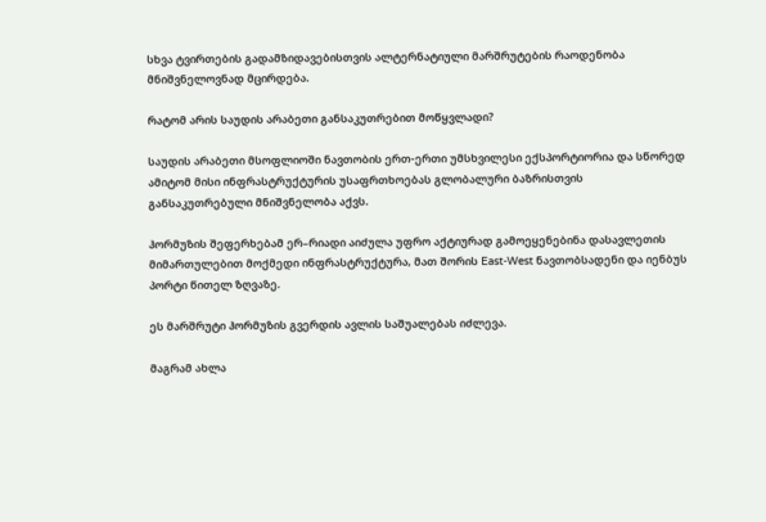სხვა ტვირთების გადამზიდავებისთვის ალტერნატიული მარშრუტების რაოდენობა მნიშვნელოვნად მცირდება.

რატომ არის საუდის არაბეთი განსაკუთრებით მოწყვლადი?

საუდის არაბეთი მსოფლიოში ნავთობის ერთ-ერთი უმსხვილესი ექსპორტიორია და სწორედ ამიტომ მისი ინფრასტრუქტურის უსაფრთხოებას გლობალური ბაზრისთვის განსაკუთრებული მნიშვნელობა აქვს.

ჰორმუზის შეფერხებამ ერ–რიადი აიძულა უფრო აქტიურად გამოეყენებინა დასავლეთის მიმართულებით მოქმედი ინფრასტრუქტურა, მათ შორის East-West ნავთობსადენი და იენბუს პორტი წითელ ზღვაზე.

ეს მარშრუტი ჰორმუზის გვერდის ავლის საშუალებას იძლევა.

მაგრამ ახლა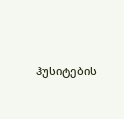ჰუსიტების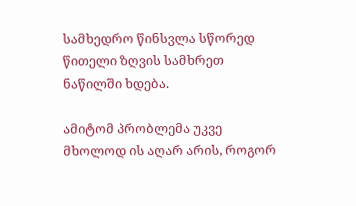სამხედრო წინსვლა სწორედ წითელი ზღვის სამხრეთ ნაწილში ხდება.

ამიტომ პრობლემა უკვე მხოლოდ ის აღარ არის, როგორ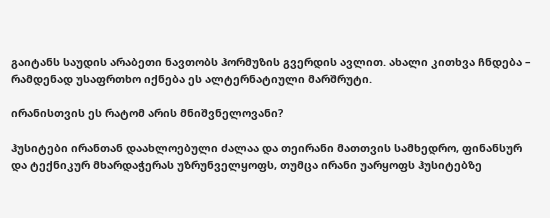გაიტანს საუდის არაბეთი ნავთობს ჰორმუზის გვერდის ავლით. ახალი კითხვა ჩნდება – რამდენად უსაფრთხო იქნება ეს ალტერნატიული მარშრუტი.

ირანისთვის ეს რატომ არის მნიშვნელოვანი?

ჰუსიტები ირანთან დაახლოებული ძალაა და თეირანი მათთვის სამხედრო, ფინანსურ და ტექნიკურ მხარდაჭერას უზრუნველყოფს, თუმცა ირანი უარყოფს ჰუსიტებზე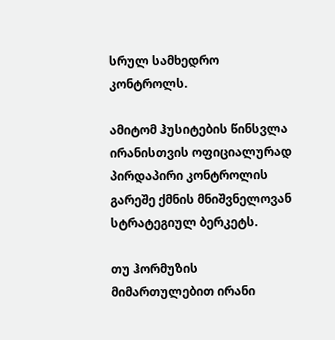სრულ სამხედრო კონტროლს.

ამიტომ ჰუსიტების წინსვლა ირანისთვის ოფიციალურად პირდაპირი კონტროლის გარეშე ქმნის მნიშვნელოვან სტრატეგიულ ბერკეტს.

თუ ჰორმუზის მიმართულებით ირანი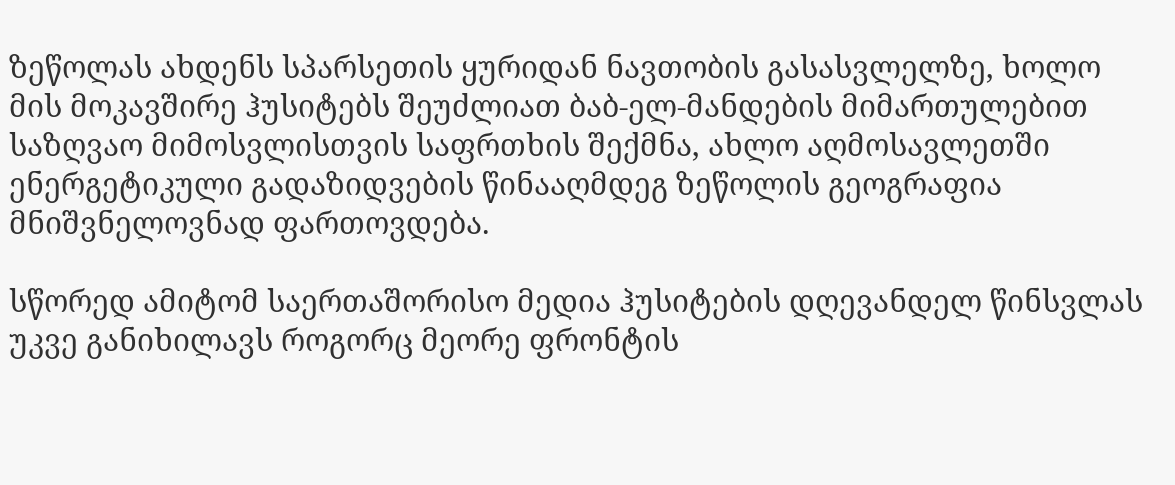ზეწოლას ახდენს სპარსეთის ყურიდან ნავთობის გასასვლელზე, ხოლო მის მოკავშირე ჰუსიტებს შეუძლიათ ბაბ-ელ-მანდების მიმართულებით საზღვაო მიმოსვლისთვის საფრთხის შექმნა, ახლო აღმოსავლეთში ენერგეტიკული გადაზიდვების წინააღმდეგ ზეწოლის გეოგრაფია მნიშვნელოვნად ფართოვდება.

სწორედ ამიტომ საერთაშორისო მედია ჰუსიტების დღევანდელ წინსვლას უკვე განიხილავს როგორც მეორე ფრონტის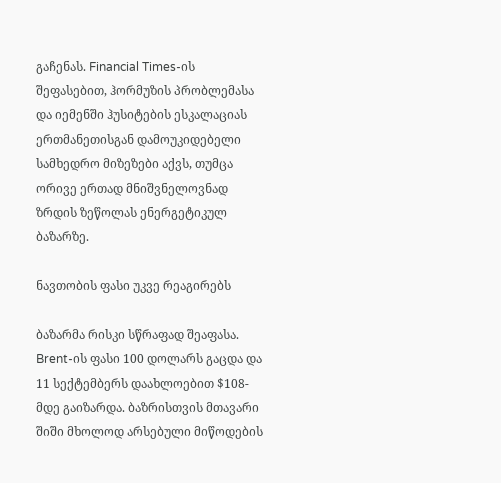გაჩენას. Financial Times-ის შეფასებით, ჰორმუზის პრობლემასა და იემენში ჰუსიტების ესკალაციას ერთმანეთისგან დამოუკიდებელი სამხედრო მიზეზები აქვს, თუმცა ორივე ერთად მნიშვნელოვნად ზრდის ზეწოლას ენერგეტიკულ ბაზარზე.

ნავთობის ფასი უკვე რეაგირებს

ბაზარმა რისკი სწრაფად შეაფასა. Brent-ის ფასი 100 დოლარს გაცდა და 11 სექტემბერს დაახლოებით $108-მდე გაიზარდა. ბაზრისთვის მთავარი შიში მხოლოდ არსებული მიწოდების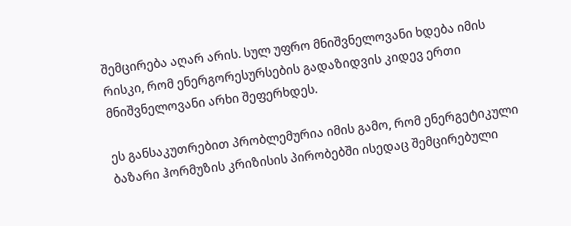შემცირება აღარ არის. სულ უფრო მნიშვნელოვანი ხდება იმის რისკი, რომ ენერგორესურსების გადაზიდვის კიდევ ერთი მნიშვნელოვანი არხი შეფერხდეს.

ეს განსაკუთრებით პრობლემურია იმის გამო, რომ ენერგეტიკული ბაზარი ჰორმუზის კრიზისის პირობებში ისედაც შემცირებული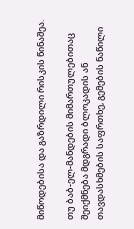მიწოდებისა და გაზრდილი რისკის წინაშეა.

თუ ბაბ-ელ-მანდების მიმართულებითაც შეიქმნება მდგრადი ბლოკადის ან თავდასხმების საფრთხე, გემების ნაწილი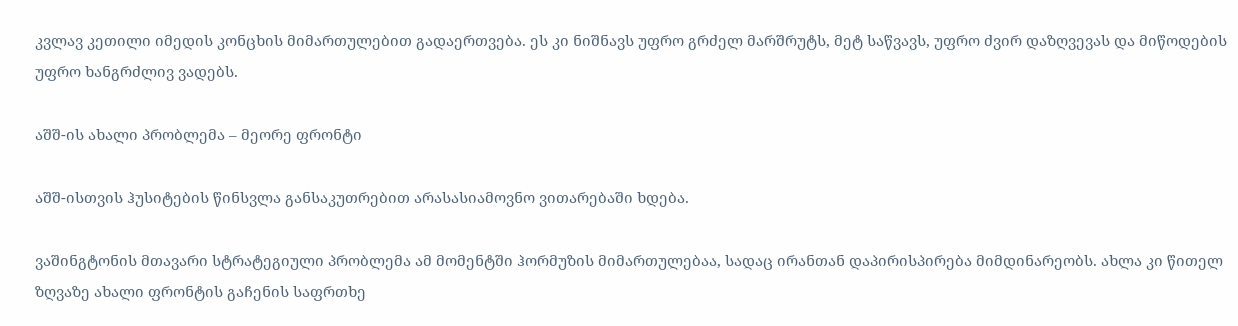კვლავ კეთილი იმედის კონცხის მიმართულებით გადაერთვება. ეს კი ნიშნავს უფრო გრძელ მარშრუტს, მეტ საწვავს, უფრო ძვირ დაზღვევას და მიწოდების უფრო ხანგრძლივ ვადებს.

აშშ-ის ახალი პრობლემა – მეორე ფრონტი

აშშ-ისთვის ჰუსიტების წინსვლა განსაკუთრებით არასასიამოვნო ვითარებაში ხდება.

ვაშინგტონის მთავარი სტრატეგიული პრობლემა ამ მომენტში ჰორმუზის მიმართულებაა, სადაც ირანთან დაპირისპირება მიმდინარეობს. ახლა კი წითელ ზღვაზე ახალი ფრონტის გაჩენის საფრთხე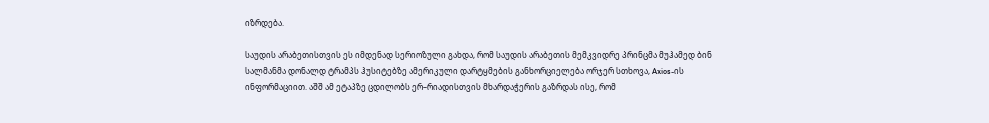იზრდება.

საუდის არაბეთისთვის ეს იმდენად სერიოზული გახდა, რომ საუდის არაბეთის მემკვიდრე პრინცმა მუჰამედ ბინ სალმანმა დონალდ ტრამპს ჰუსიტებზე ამერიკული დარტყმების განხორციელება ორჯერ სთხოვა, Axios-ის ინფორმაციით. აშშ ამ ეტაპზე ცდილობს ერ–რიადისთვის მხარდაჭერის გაზრდას ისე, რომ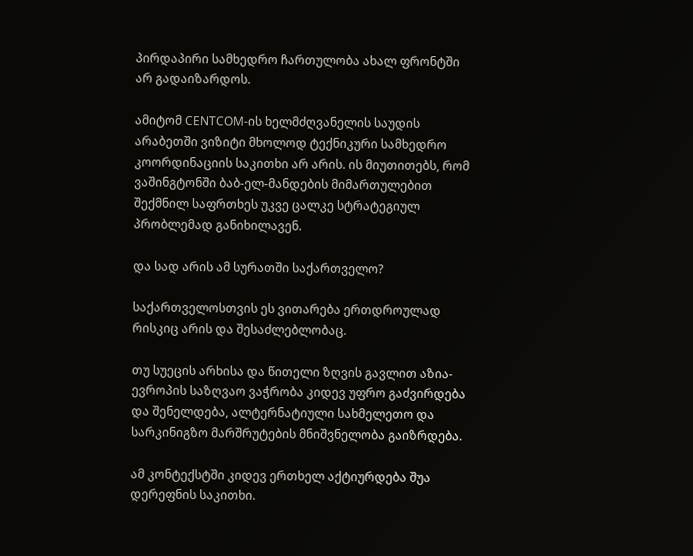პირდაპირი სამხედრო ჩართულობა ახალ ფრონტში არ გადაიზარდოს.

ამიტომ CENTCOM-ის ხელმძღვანელის საუდის არაბეთში ვიზიტი მხოლოდ ტექნიკური სამხედრო კოორდინაციის საკითხი არ არის. ის მიუთითებს, რომ ვაშინგტონში ბაბ-ელ-მანდების მიმართულებით შექმნილ საფრთხეს უკვე ცალკე სტრატეგიულ პრობლემად განიხილავენ.

და სად არის ამ სურათში საქართველო?

საქართველოსთვის ეს ვითარება ერთდროულად რისკიც არის და შესაძლებლობაც.

თუ სუეცის არხისა და წითელი ზღვის გავლით აზია-ევროპის საზღვაო ვაჭრობა კიდევ უფრო გაძვირდება და შენელდება, ალტერნატიული სახმელეთო და სარკინიგზო მარშრუტების მნიშვნელობა გაიზრდება.

ამ კონტექსტში კიდევ ერთხელ აქტიურდება შუა დერეფნის საკითხი.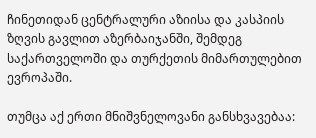ჩინეთიდან ცენტრალური აზიისა და კასპიის ზღვის გავლით აზერბაიჯანში, შემდეგ საქართველოში და თურქეთის მიმართულებით ევროპაში.

თუმცა აქ ერთი მნიშვნელოვანი განსხვავებაა: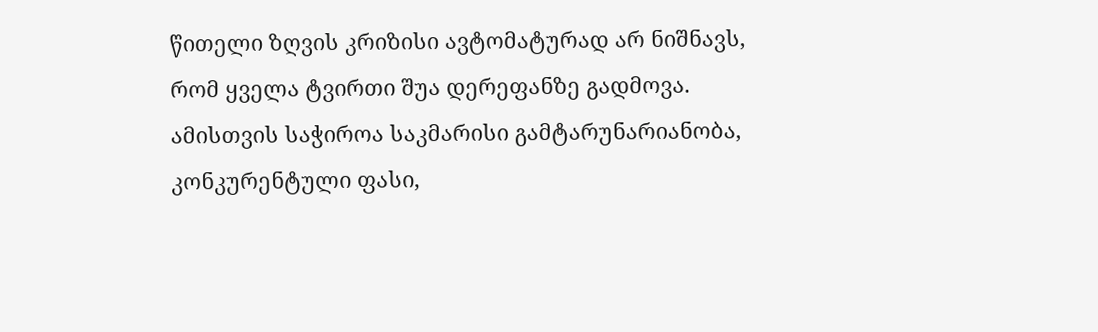წითელი ზღვის კრიზისი ავტომატურად არ ნიშნავს, რომ ყველა ტვირთი შუა დერეფანზე გადმოვა. ამისთვის საჭიროა საკმარისი გამტარუნარიანობა, კონკურენტული ფასი,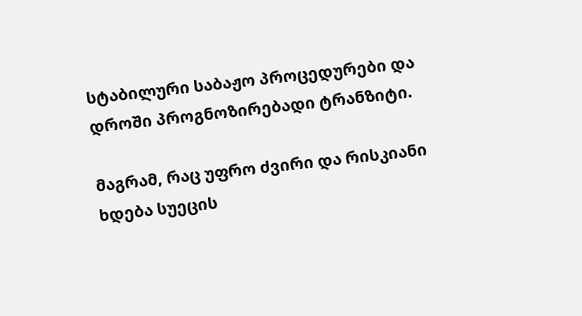სტაბილური საბაჟო პროცედურები და დროში პროგნოზირებადი ტრანზიტი.

მაგრამ, რაც უფრო ძვირი და რისკიანი ხდება სუეცის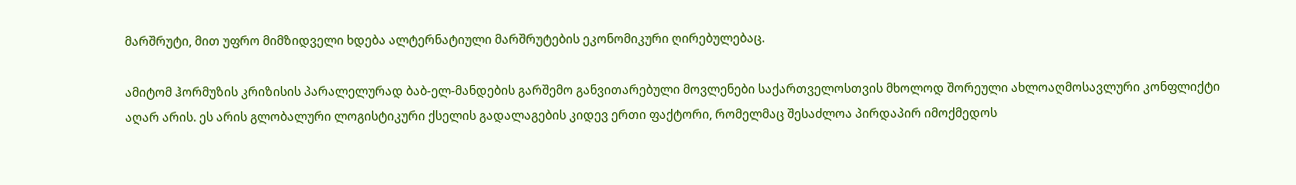მარშრუტი, მით უფრო მიმზიდველი ხდება ალტერნატიული მარშრუტების ეკონომიკური ღირებულებაც.

ამიტომ ჰორმუზის კრიზისის პარალელურად ბაბ-ელ-მანდების გარშემო განვითარებული მოვლენები საქართველოსთვის მხოლოდ შორეული ახლოაღმოსავლური კონფლიქტი აღარ არის. ეს არის გლობალური ლოგისტიკური ქსელის გადალაგების კიდევ ერთი ფაქტორი, რომელმაც შესაძლოა პირდაპირ იმოქმედოს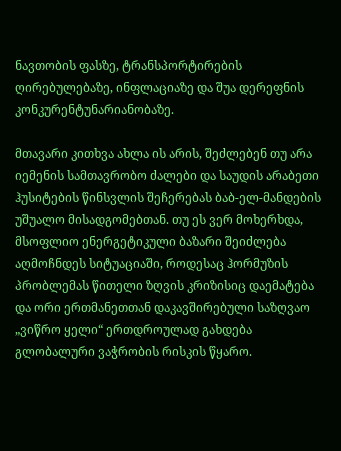ნავთობის ფასზე, ტრანსპორტირების ღირებულებაზე, ინფლაციაზე და შუა დერეფნის კონკურენტუნარიანობაზე.

მთავარი კითხვა ახლა ის არის, შეძლებენ თუ არა იემენის სამთავრობო ძალები და საუდის არაბეთი ჰუსიტების წინსვლის შეჩერებას ბაბ-ელ-მანდების უშუალო მისადგომებთან. თუ ეს ვერ მოხერხდა, მსოფლიო ენერგეტიკული ბაზარი შეიძლება აღმოჩნდეს სიტუაციაში, როდესაც ჰორმუზის პრობლემას წითელი ზღვის კრიზისიც დაემატება და ორი ერთმანეთთან დაკავშირებული საზღვაო „ვიწრო ყელი“ ერთდროულად გახდება გლობალური ვაჭრობის რისკის წყარო.